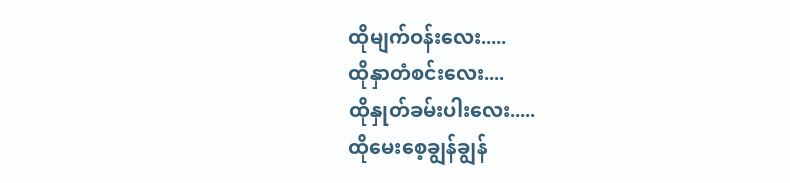ထိုမျက်ဝန်းလေး.....
ထိုနှာတံစင်းလေး....
ထိုနှုတ်ခမ်းပါးလေး.....
ထိုမေးစေ့ချွန်ချွန်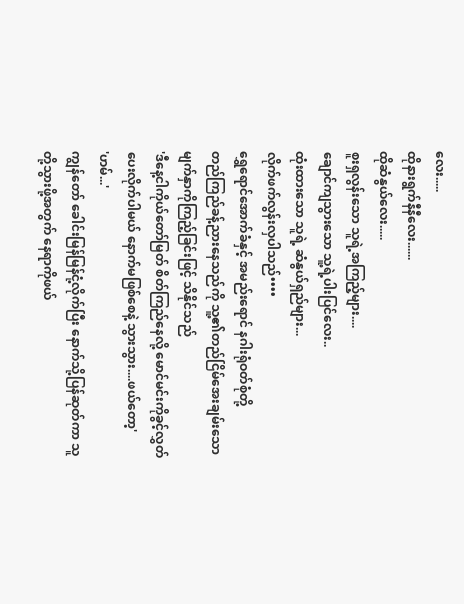လေး.....
ထိုနားရွက်နီနီလေး......
ထိုဆံနွယ်လေး.....
စူးရှလွန်းသော သူရဲ့အကြည့်များ....
ချောင်ကျသွားသော သူ့ရဲ့ပါးပြင်လေး..
ထုံးထားသော သူရဲ့ ဆံနွယ်ရှည်များ...
လိုက်ဖက်လွန်းလှပါသည်••••
ရွှေရောင်အောက်ခံနှင့် အမည်းရောင် နဂါးရုံဝတ်စုံတို့
တည်ကြည်ခန့်ညားနေသည်ကို သူ့၏တည်ငြိမ်အေးချမ်းသော မျက်နှာကိုကြည့်ခြင်းဖြင့် သိနိုင်သည်
'ဒီနေ့ငါကိုယ်တော်မြတ် စိတ်ကြည်နေလို့ မောင်မင်းကိုခွင့်လွှတ်ပေးလိုက်ပါမယ် နောက်မဖြစ်စေနဲ့ သွားသွား....ဖယ်တော့'
'ဟမ်...'
ကျွန်တော် ခေါင်းမြန်မြန်ငုံ့လိုက်ပြီး နောက်သို့ပြန်ဆုတ်ကာ သူတို့သွားဖို့အတွက် နေရာကိုဖယ်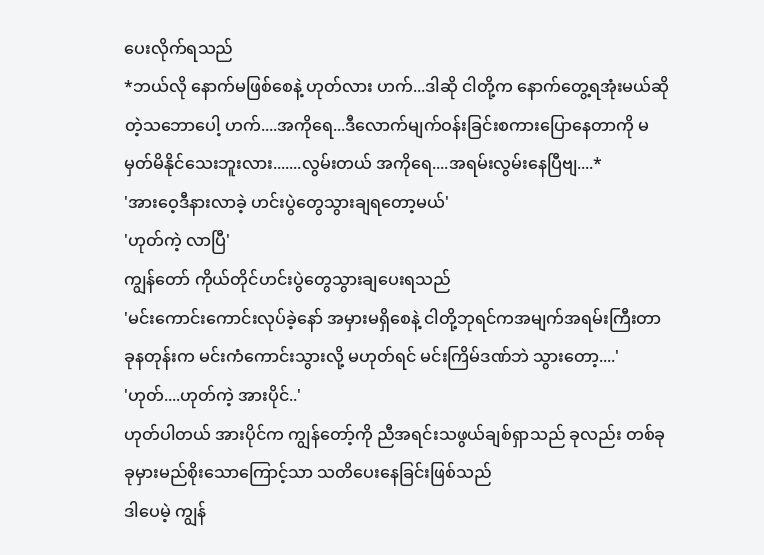ပေးလိုက်ရသည်
*ဘယ်လို နောက်မဖြစ်စေနဲ့ ဟုတ်လား ဟက်...ဒါဆို ငါတို့က နောက်တွေ့ရအုံးမယ်ဆိုတဲ့သဘောပေါ့ ဟက်....အကိုရေ...ဒီလောက်မျက်ဝန်းခြင်းစကားပြောနေတာကို မမှတ်မိနိုင်သေးဘူးလား.......လွမ်းတယ် အကိုရေ....အရမ်းလွမ်းနေပြီဗျ....*
'အားဝေ့ဒီနားလာခဲ့ ဟင်းပွဲတွေသွားချရတော့မယ်'
'ဟုတ်ကဲ့ လာပြီ'
ကျွန်တော် ကိုယ်တိုင်ဟင်းပွဲတွေသွားချပေးရသည်
'မင်းကောင်းကောင်းလုပ်ခဲ့နော် အမှားမရှိစေနဲ့ ငါတို့ဘုရင်ကအမျက်အရမ်းကြီးတာ ခုနတုန်းက မင်းကံကောင်းသွားလို့ မဟုတ်ရင် မင်းကြိမ်ဒဏ်ဘဲ သွားတော့....'
'ဟုတ်....ဟုတ်ကဲ့ အားပိုင်..'
ဟုတ်ပါတယ် အားပိုင်က ကျွန်တော့်ကို ညီအရင်းသဖွယ်ချစ်ရှာသည် ခုလည်း တစ်ခုခုမှားမည်စိုးသောကြောင့်သာ သတိပေးနေခြင်းဖြစ်သည်
ဒါပေမဲ့ ကျွန်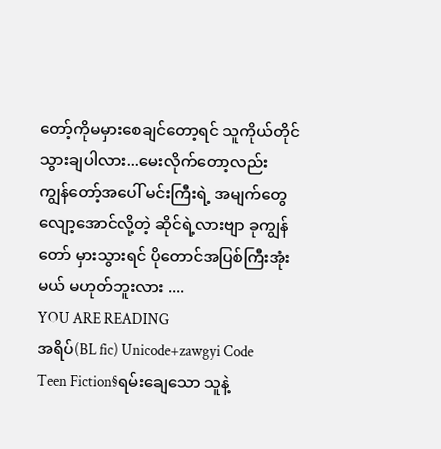တော့်ကိုမမှားစေချင်တော့ရင် သူကိုယ်တိုင်သွားချပါလား...မေးလိုက်တော့လည်း ကျွန်တော့်အပေါ် မင်းကြီးရဲ့ အမျက်တွေလျော့အောင်လို့တဲ့ ဆိုင်ရဲ့လားဗျာ ခုကျွန်တော် မှားသွားရင် ပိုတောင်အပြစ်ကြီးအုံးမယ် မဟုတ်ဘူးလား ....
YOU ARE READING
အရိပ်(BL fic) Unicode+zawgyi Code
Teen Fiction§ရမ်းချေသော သူနဲ့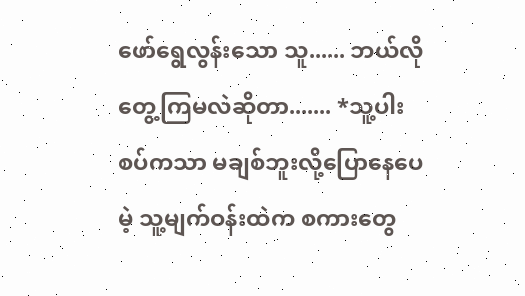ဖော်ရွေလွန်းသော သူ...... ဘယ်လိုတွေ့ကြမလဲဆိုတာ....... *သူ့ပါးစပ်ကသာ မချစ်ဘူးလို့ပြောနေပေမဲ့ သူ့မျက်ဝန်းထဲက စကားတွေ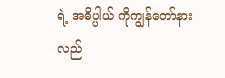ရဲ့ အဓိပ္ပါယ် ကိုကျွန်တော်နားလည်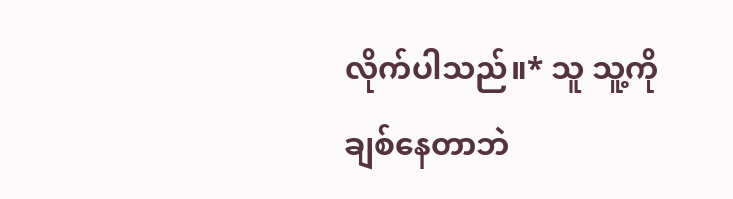လိုက်ပါသည်။* သူ သူ့ကိုချစ်နေတာဘဲ